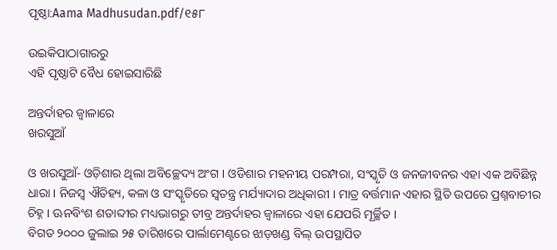ପୃଷ୍ଠା:Aama Madhusudan.pdf/୧୫୮

ଉଇକିପାଠାଗାର‌ରୁ
ଏହି ପୃଷ୍ଠାଟି ବୈଧ ହୋଇସାରିଛି

ଅନ୍ତର୍ଦାହର ଜ୍ୱାଳାରେ
ଖରସୁଆଁ

ଓ ଖରସୁଆଁ- ଓଡ଼ିଶାର ଥିଲା ଅବିଚ୍ଛେଦ୍ୟ ଅଂଗ । ଓଡିଶାର ମହନୀୟ ପରମ୍ପରା, ସଂସ୍କୃତି ଓ ଜନଜୀବନର ଏହା ଏକ ଅବିଛିନ୍ନ ଧାରା । ନିଜସ୍ୱ ଐତିହ୍ୟ, କଳା ଓ ସଂସ୍କୃତିରେ ସ୍ୱତନ୍ତ୍ର ମର୍ଯ୍ୟାଦାର ଅଧିକାରୀ । ମାତ୍ର ବର୍ତ୍ତମାନ ଏହାର ସ୍ଥିତି ଉପରେ ପ୍ରଶ୍ନବାଚୀର ଚିହ୍ନ । ଊନବିଂଶ ଶତାବ୍ଦୀର ମଧ୍ୟଭାଗରୁ ତୀବ୍ର ଅନ୍ତର୍ଦାହର ଜ୍ୱାଳାରେ ଏହା ଯେପରି ମୂର୍ଚ୍ଛିତ ।
ବିଗତ ୨୦୦୦ ଜୁଲାଇ ୨୫ ତାରିଖରେ ପାର୍ଲାମେଣ୍ଟରେ ଝାଡ଼ଖଣ୍ଡ ବିଲ୍‍ ଉପସ୍ଥାପିତ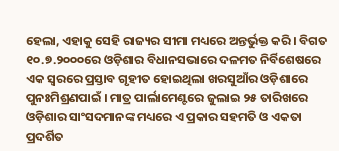ହେଲା, ଏହାକୁ ସେହି ରାଜ୍ୟର ସୀମା ମଧ୍ୟରେ ଅନ୍ତର୍ଭୁକ୍ତ କରି । ବିଗତ ୧୦.୭.୨୦୦୦ରେ ଓଡ଼ିଶାର ବିଧାନସଭାରେ ଦଳମତ ନିର୍ବିଶେଷରେ ଏକ ସ୍ୱରରେ ପ୍ରସ୍ତାବ ଗୃହୀତ ହୋଇଥିଲା ଖରସୁଆଁର ଓଡ଼ିଶାରେ ପୁନଃମିଶ୍ରଣପାଇଁ । ମାତ୍ର ପାର୍ଲାମେଣ୍ଟରେ ଜୁଲାଇ ୨୫ ତାରିଖରେ ଓଡ଼ିଶାର ସାଂସଦମାନଙ୍କ ମଧ୍ୟରେ ଏ ପ୍ରକାର ସହମତି ଓ ଏକତା ପ୍ରଦର୍ଶିତ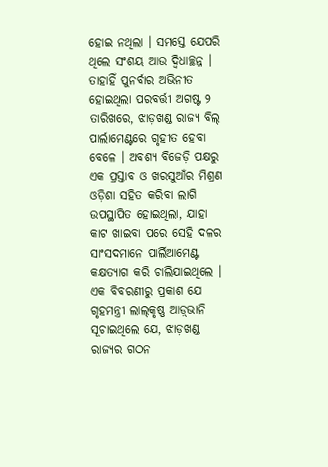ହୋଇ ନଥିଲା । ସମସ୍ତେ ଯେପରି ଥିଲେ ସଂଶୟ ଆଉ ଦ୍ୱିଧାଚ୍ଛନ୍ନ । ତାହାହିଁ ପୁନର୍ବାର ଅଭିନୀତ ହୋଇଥିଲା ପରବର୍ତ୍ତୀ ଅଗଷ୍ଟ ୨ ତାରିଖରେ, ଝାଡ଼ଖଣ୍ଡ ରାଜ୍ୟ ବିଲ୍‍ ପାର୍ଲାମେଣ୍ଟରେ ଗୃହୀତ ହେବା ବେଳେ । ଅବଶ୍ୟ ବିଜେଡ଼ି ପକ୍ଷରୁ ଏକ ପ୍ରସ୍ତାବ ଓ ଖରସୁଆଁର ମିଶ୍ରଣ ଓଡ଼ିଶା ସହିତ କରିବା ଲାଗି ଉପସ୍ଥାପିତ ହୋଇଥିଲା, ଯାହା କାଟ ଖାଇବା ପରେ ସେହି ଦଳର ସାଂସଦମାନେ ପାର୍ଲିଆମେଣ୍ଟ କକ୍ଷତ୍ୟାଗ କରି ଚାଲିଯାଇଥିଲେ ।
ଏକ ବିବରଣୀରୁ ପ୍ରକାଶ ଯେ ଗୃହମନ୍ତ୍ରୀ ଲାଲ୍‍କୃଷ୍ଣ ଆଡ଼୍‍ଭାନି ସୂଚାଇଥିଲେ ଯେ, ଝାଡ଼ଖଣ୍ଡ ରାଜ୍ୟର ଗଠନ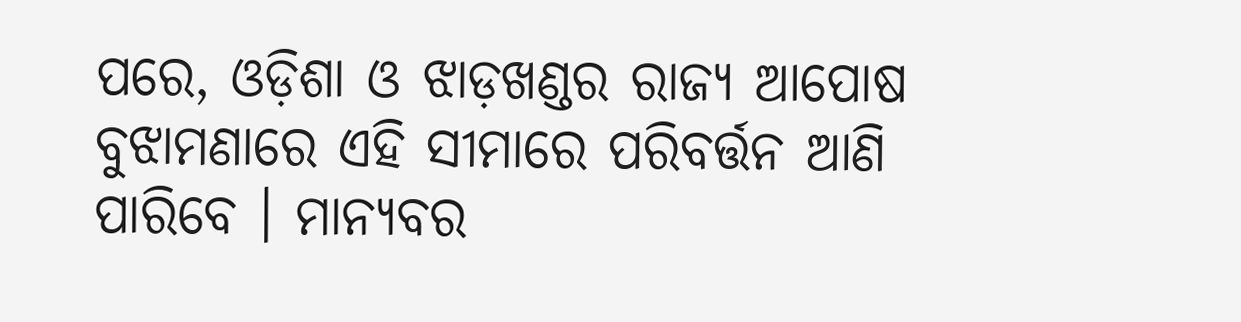ପରେ, ଓଡ଼ିଶା ଓ ଝାଡ଼ଖଣ୍ଡର ରାଜ୍ୟ ଆପୋଷ ବୁଝାମଣାରେ ଏହି ସୀମାରେ ପରିବର୍ତ୍ତନ ଆଣି ପାରିବେ । ମାନ୍ୟବର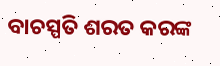ବାଚସ୍ପତି ଶରତ କରଙ୍କ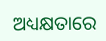ଅଧ୍ୟକ୍ଷତାରେ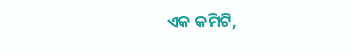ଏକ କମିଟି,